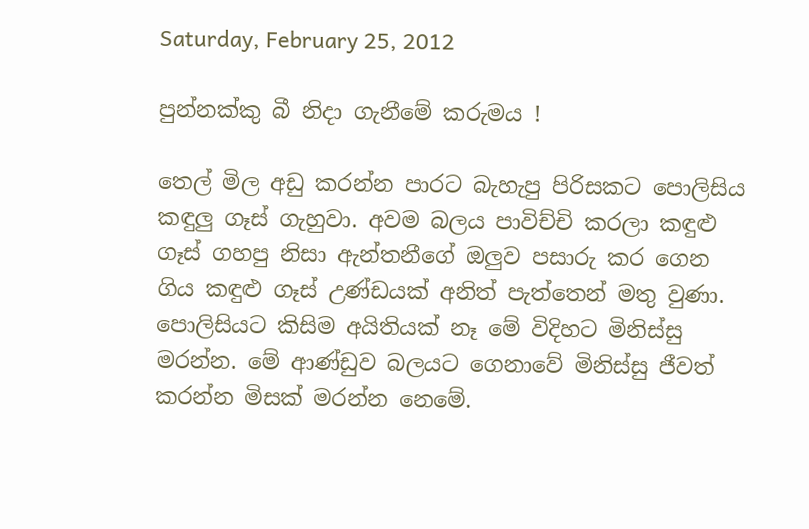Saturday, February 25, 2012

පුන්නක්කු බී නිදා ගැනීමේ කරුමය !

තෙල් මිල අඩු කරන්න පාරට බැහැපු පිරිසකට පොලිසිය කඳුලු ගෑස් ගැහුවා. අවම බලය පාවිච්චි කරලා කඳුළු ගෑස් ගහපු නිසා ඇන්තනීගේ ඔලුව පසාරු කර ගෙන ගිය කඳුළු ගෑස් උණ්ඩයක් අනිත් පැත්තෙන් මතු වුණා. පොලිසියට කිසිම අයිතියක් නෑ මේ විදිහට මිනිස්සු මරන්න. මේ ආණ්ඩුව බලයට ගෙනාවේ මිනිස්සු ජීවත් කරන්න මිසක් මරන්න නෙමේ.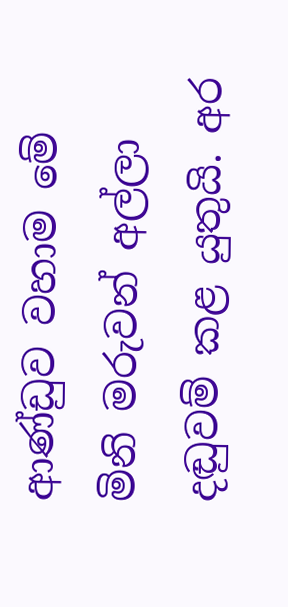ආණ්ඩුව වහාම මේ මිනි මරුවන් අල්ලා දඬුවම් කළ යුතුයි. අර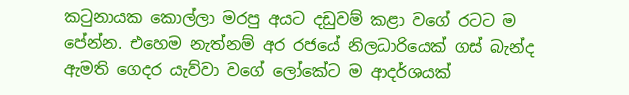කටුනායක කොල්ලා මරපු අයට දඩුවම් කළා වගේ රටට ම පේන්න. එහෙම නැත්නම් අර රජයේ නිලධාරියෙක් ගස් බැන්ද ඇමති ගෙදර යැව්වා වගේ ලෝකේට ම ආදර්ශයක්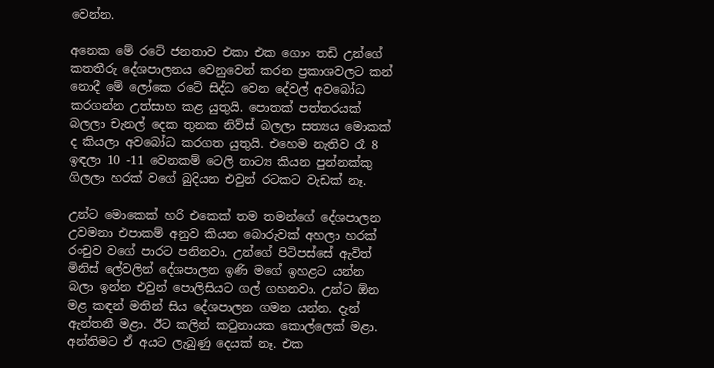වෙන්න.

අනෙක මේ රටේ ජනතාව එකා එක ගොං තඩි උන්ගේ කතතීරු දේශපාලනය වෙනුවෙන් කරන ප්‍රකාශවලට කන් නොදී මේ ලෝකෙ රටේ සිද්ධ වෙන දේවල් අවබෝධ කරගන්න උත්සාහ කළ යුතුයි. පොතක් පත්තරයක් බලලා චැනල් දෙක තුනක නිව්ස් බලලා සත්‍යය මොකක් ද කියලා අවබෝධ කරගත යුතුයි. එහෙම නැතිව රෑ 8 ඉඳලා 10 -11 වෙනකම් ටෙලි නාට්‍ය කියන පුන්නක්කු ගිලලා හරක් වගේ බුදියන එවුන් රටකට වැඩක් නෑ.

උන්ට මොකෙක් හරි එකෙක් තම තමන්ගේ දේශපාලන උවමනා එපාකම් අනුව කියන බොරුවක් අහලා හරක් රංචුව වගේ පාරට පනිනවා. උන්ගේ පිටිපස්සේ ඇවිත් මිනිස් ලේවලින් දේශපාලන ඉණි මගේ ඉහළට යන්න බලා ඉන්න එවුන් පොලිසියට ගල් ගහනවා. උන්ට ඕන මළ කඳන් මතින් සිය දේශපාලන ගමන යන්න. දැන් ඇන්තනී මළා. ඊට කලින් කටුනායක කොල්ලෙක් මළා. අන්තිමට ඒ අයට ලැබුණු දෙයක් නෑ. එක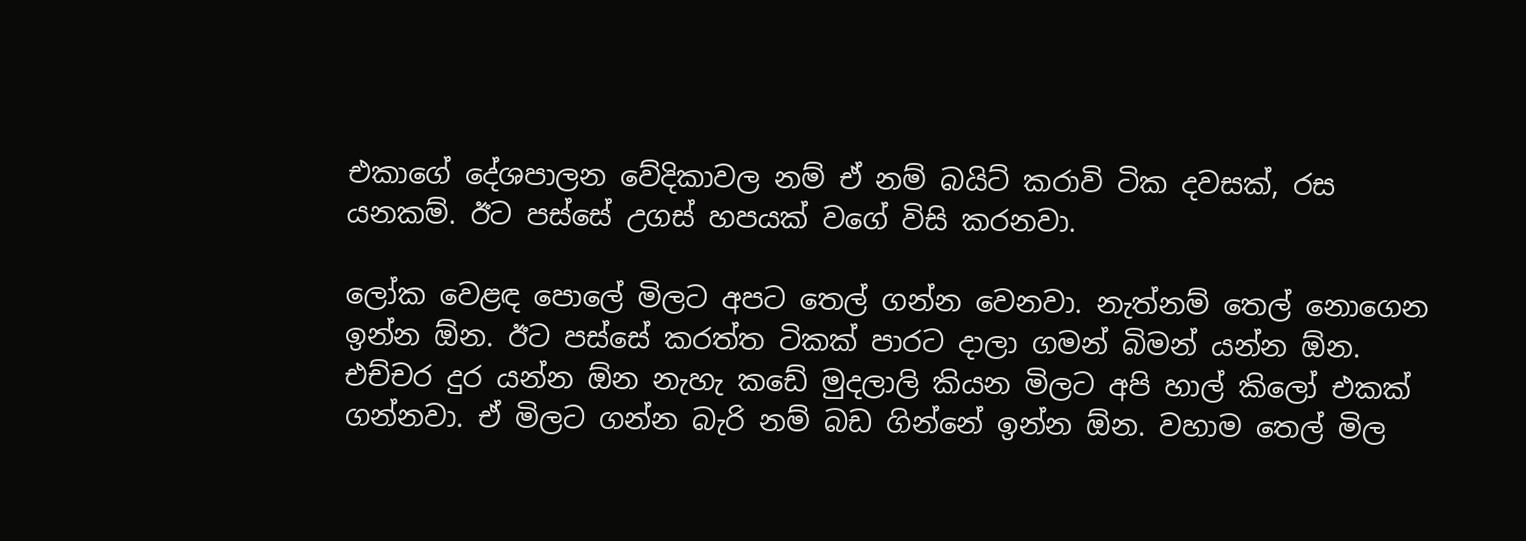එකාගේ දේශපාලන වේදිකාවල නම් ඒ නම් බයිට් කරාවි ටික දවසක්, රස යනකම්. ඊට පස්සේ උගස් හපයක් වගේ විසි කරනවා.

ලෝක වෙළඳ පොලේ මිලට අපට තෙල් ගන්න වෙනවා. නැත්නම් තෙල් නොගෙන ඉන්න ඕන. ඊට පස්සේ කරත්ත ටිකක් පාරට දාලා ගමන් බිමන් යන්න ඕන. එච්චර දුර යන්න ඕන නැහැ කඩේ මුදලාලි කියන මිලට අපි හාල් කිලෝ එකක් ගන්නවා. ඒ මිලට ගන්න බැරි නම් බඩ ගින්නේ ඉන්න ඕන. වහාම තෙල් මිල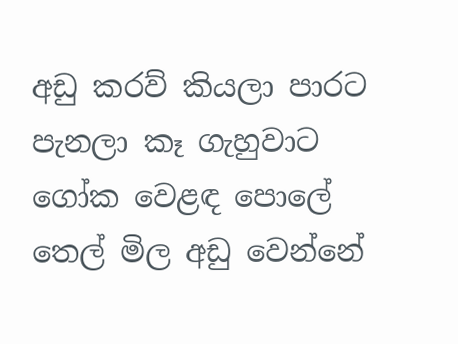අඩු කරව් කියලා පාරට පැනලා කෑ ගැහුවාට ගෝක වෙළඳ පොලේ තෙල් මිල අඩු වෙන්නේ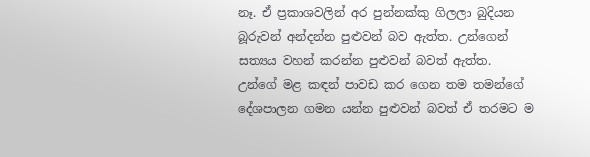නෑ. ඒ ප්‍රකාශවලින් අර පුන්නක්කු ගිලලා බුදියන බූරුවන් අන්දන්න පුළුවන් බව ඇත්ත. උන්ගෙන් සත්‍යය වහන් කරන්න පුළුවන් බවත් ඇත්ත. උන්ගේ මළ කඳන් පාවඩ කර ගෙන තම තමන්ගේ දේශපාලන ගමන යන්න පුළුවන් බවත් ඒ තරමට ම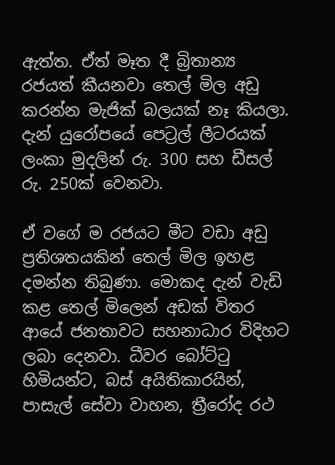ඇත්ත. ඒත් මෑත දී බ්‍රිතාන්‍ය රජයත් කීයනවා තෙල් මිල අඩු කරන්න මැජික් බලයක් නෑ කියලා. දැන් යුරෝපයේ පෙට්‍රල් ලීටරයක් ලංකා මුදලින් රු. 300 සහ ඩීසල් රු. 250ක් වෙනවා.

ඒ වගේ ම රජයට මීට වඩා අඩු ප්‍රතිශතයකින් තෙල් මිල ඉහළ දමන්න තිබුණා. මොකද දැන් වැඩි කළ තෙල් මිලෙන් අඩක් විතර ආයේ ජනතාවට සහනාධාර විදිහට ලබා දෙනවා. ධීවර බෝට්ටු හිමියන්ට, බස් අයිතිකාරයින්, පාසැල් සේවා වාහන, ත්‍රීරෝද රථ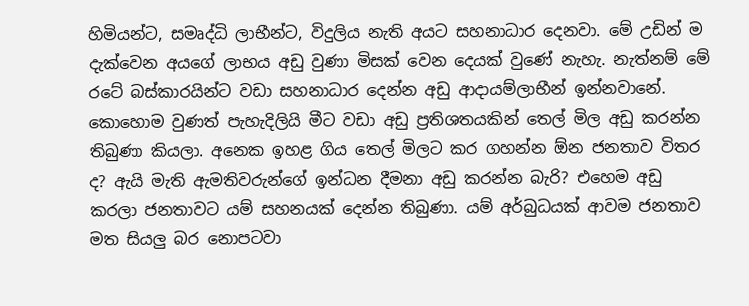හිමියන්ට, සමෘද්ධි ලාභීන්ට, විදුලිය නැති අයට සහනාධාර දෙනවා. මේ උඩින් ම දැක්වෙන අයගේ ලාභය අඩු වුණා මිසක් වෙන දෙයක් වුණේ නැහැ. නැත්නම් මේ රටේ බස්කාරයින්ට වඩා සහනාධාර දෙන්න අඩු ආදායම්ලාභීන් ඉන්නවානේ. කොහොම වුණත් පැහැදිලියි මීට වඩා අඩු ප්‍රතිශතයකින් තෙල් මිල අඩු කරන්න තිබුණා කියලා. අනෙක ඉහළ ගිය තෙල් මිලට කර ගහන්න ඕන ජනතාව විතර ද? ඇයි මැති ඇමතිවරුන්ගේ ඉන්ධන දීමනා අඩු කරන්න බැරි? එහෙම අඩු කරලා ජනතාවට යම් සහනයක් දෙන්න තිබුණා. යම් අර්බුධයක් ආවම ජනතාව මත සියලු බර නොපටවා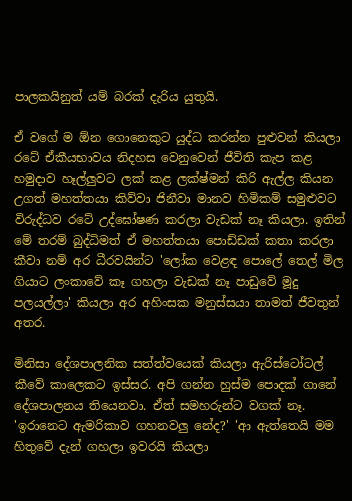පාලකයිනුත් යම් බරක් දැරිය යුතුයි.

ඒ වගේ ම ඕන ගොනෙකුට යුද්ධ කරන්න පුළුවන් කියලා රටේ ඒකීයභාවය නිදහස වෙනුවෙන් ජීවිති කැප කළ හමුදාව හෑල්ලුවට ලක් කළ ලක්ෂ්මන් කිරි ඇල්ල කියන උගත් මහත්තයා කිව්වා ජිනීවා මානව හිමිකම් සමුළුවට විරුද්ධව රටේ උද්ඝෝෂණ කරලා වැඩක් නෑ කියලා. ඉතින් මේ තරම් බුද්ධිමත් ඒ මහත්තයා පොඩ්ඩක් කතා කරලා කීවා නම් අර ධීරවයින්ට 'ලෝක වෙළඳ පොලේ තෙල් මිල ගියාට ලංකාවේ කෑ ගහලා වැඩක් නෑ පාඩුවේ මූදු පලයල්ලා' කියලා අර අහිංසක මනුස්සයා තාමත් ජීවතුන් අතර.

මිනිසා දේශපාලනික සත්ත්වයෙක් කියලා ඇරිස්ටෝටල් කීවේ කාලෙකට ඉස්සර. අපි ගන්න හුස්ම පොදක් ගානේ දේශපාලනය තියෙනවා. ඒත් සමහරුන්ට වගක් නෑ. 'ඉරානෙට ඇමරිකාව ගහනවලු නේද?' 'ආ ඇත්තෙයි මම හිතුවේ දැන් ගහලා ඉවරයි කියලා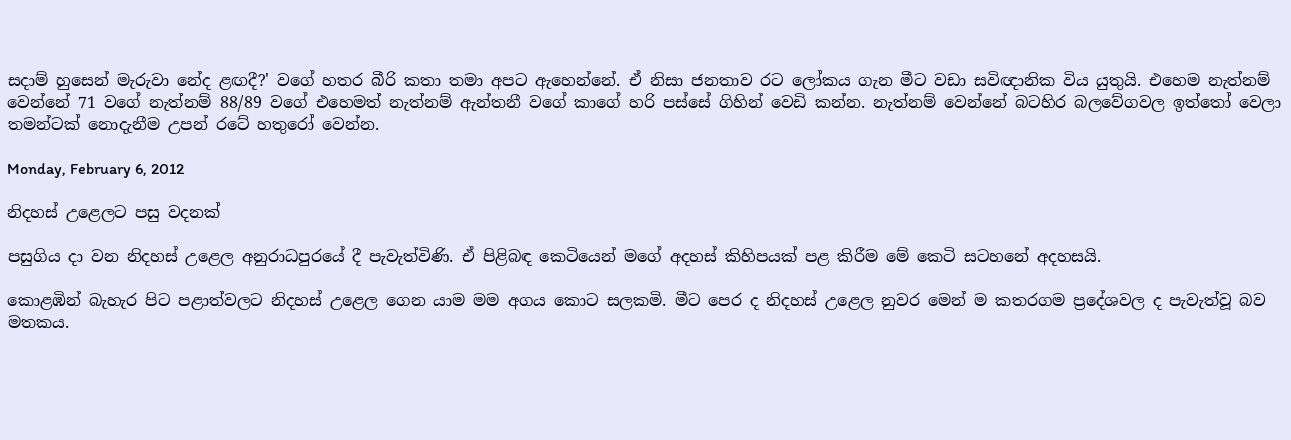සදාම් හුසෙන් මැරුවා නේද ළඟදී?' වගේ හතර බීරි කතා තමා අපට ඇහෙන්නේ. ඒ නිසා ජනතාව රට ලෝකය ගැන මීට වඩා සවිඥානික විය යුතුයි. එහෙම නැත්නම් වෙන්නේ 71 වගේ නැත්නම් 88/89 වගේ එහෙමත් නැත්නම් ඇන්තනී වගේ කාගේ හරි පස්සේ ගිහින් වෙඩි කන්න. නැත්නම් වෙන්නේ බටහිර බලවේගවල ඉත්තෝ වෙලා තමන්ටක් නොදැනීම උපන් රටේ හතුරෝ වෙන්න.

Monday, February 6, 2012

නිදහස් උළෙලට පසු වදනක්

පසුගිය දා වන නිදහස් උළෙල අනුරාධපුරයේ දී පැවැත්විණි. ඒ පිළිබඳ කෙටියෙන් මගේ අදහස් කිහිපයක් පළ කිරීම මේ කෙටි සටහනේ අදහසයි.

කොළඹින් බැහැර පිට පළාත්වලට නිදහස් උ‍ළෙල ගෙන යාම මම අගය කොට සලකමි. මීට පෙර ද නිදහස් උළෙල නුවර මෙන් ම කතරගම ප්‍රදේශවල ද පැවැත්වූ බව මතකය.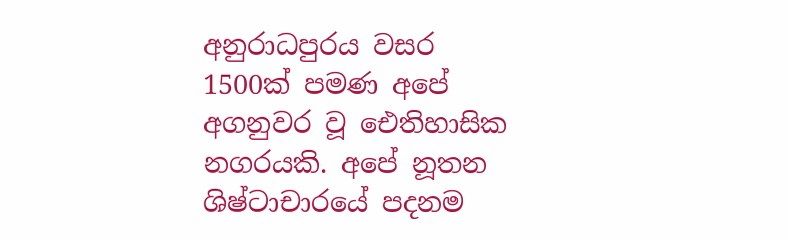අනුරාධපුරය වසර 1500ක් පමණ අපේ අගනුවර වූ ‍ඓතිහාසික නගරයකි. අපේ නූතන ශිෂ්ටාචාරයේ පදනම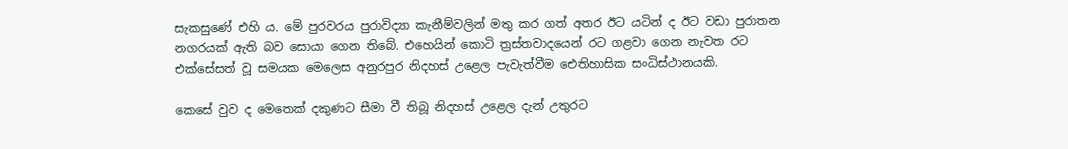සැකසුණේ එහි ය. මේ පුරවරය පුරාවිද්‍යා කැනීම්වලින් මතු කර ගත් අතර ඊට යටින් ද ඊට වඩා පුරාතන නගරයක් ඇති බව සොයා ගෙන තිබේ. එහෙයින් කොටි ත්‍රස්තවාදයෙන් රට ගළවා ගෙන නැවත රට එක්සේසත් වූ සමයක මෙලෙස අනුරපුර නිදහස් උළෙල පැවැත්වීම ඓතිහාසික සංධිස්ථානයකි.

කෙසේ වුව ද මෙතෙක් දකුණට සීමා වී තිබූ නිදහස් උළෙල දැන් උතුරට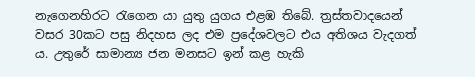නැගෙනහිරට රැගෙන යා යුතු යුගය එළඹ තිබේ. ත්‍රස්තවාදයෙන් වසර 30කට පසු නිදහස ලද එම ප්‍රදේශවලට එය අතිශය වැදගත් ය. උතුරේ සාමාන්‍ය ජන මනසට ඉන් කළ හැකි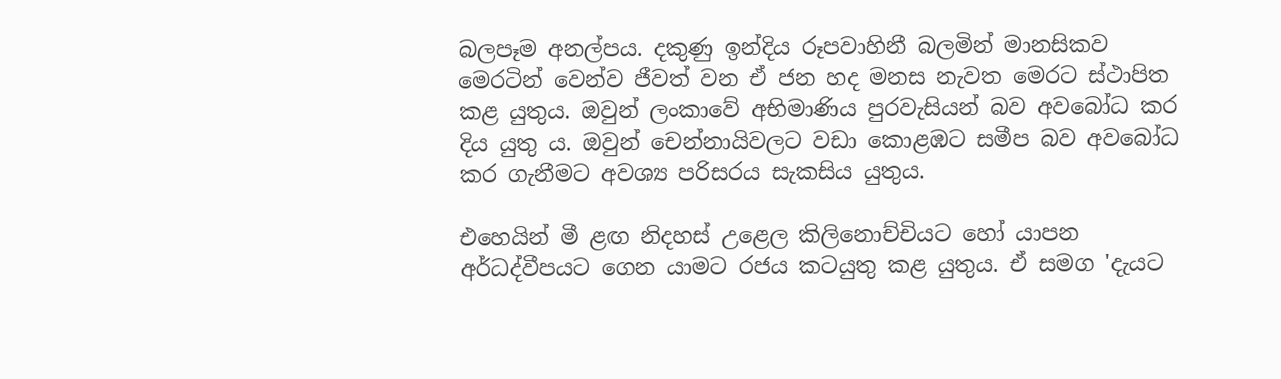බලපෑම අනල්පය. දකුණු ඉන්දිය රූපවාහිනී බලමින් මානසිකව මෙරටින් වෙන්ව ජීවත් වන ඒ ජන හද මනස නැවත මෙරට ස්ථාපිත කළ යුතුය. ඔවුන් ලංකාවේ අභිමාණිය පුරවැසියන් බව අවබෝධ කර දිය යුතු ය. ඔවුන් චෙන්නායිවලට වඩා කොළඹට සමීප බව අවබෝධ කර ගැනීමට අවශ්‍ය පරිසරය සැකසිය යුතුය.

එහෙයින් මී ළඟ නිදහස් උළෙල කිලිනොච්චියට හෝ යාපන අර්ධද්වීපයට ගෙන යාමට රජය කටයුතු කළ යුතුය. ඒ සමග 'දැයට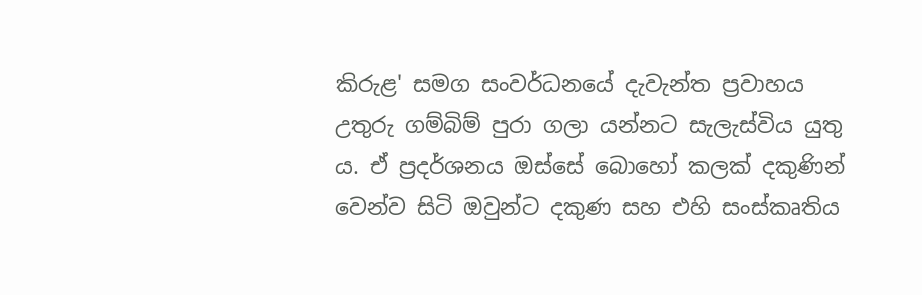කිරුළ' සමග සංවර්ධනයේ දැවැන්ත ප්‍රවාහය උතුරු ගම්බිම් පුරා ගලා යන්නට සැලැස්විය යුතු ය. ඒ ප්‍රදර්ශනය ඔස්සේ බොහෝ කලක් දකුණින් වෙන්ව සිටි ඔවුන්ට දකුණ සහ එහි සංස්කෘතිය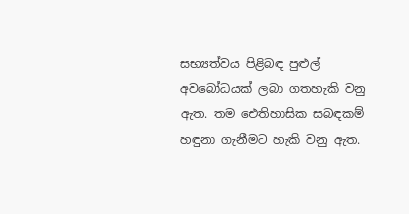සභ්‍යත්වය පිළිබඳ පුළුල් අවබෝධයක් ලබා ගතහැකි වනු ඇත. තම ඓතිහාසික සබඳකම් හඳුනා ගැනීමට හැකි වනු ඇත.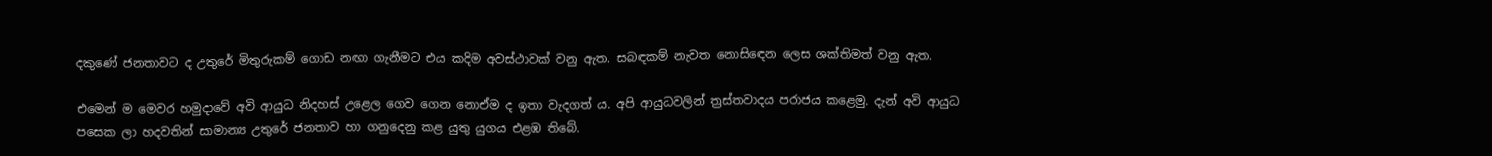දකුණේ ජනතාවට ද උතුරේ මිතුරුකම් ගොඩ නඟා ගැනීමට එය කදිම අවස්ථාවක් වනු ඇත. සබඳකම් නැවත නොසිඳෙන ලෙස ශක්තිමත් වනු ඇත.

එමෙන් ම මෙවර හමුදාවේ අවි ආයුධ නිදහස් උළෙල ගෙව ගෙන නොඒම ද ඉතා වැදගත් ය. අපි ආයුධවලින් ත්‍රස්තවාදය පරාජය කළෙමු. දැන් අවි ආයුධ පසෙක ලා හදවතින් සාමාන්‍ය උතුරේ ජනතාව හා ගනුදෙනු කළ යුතු යුගය එළඹ ති‍බේ.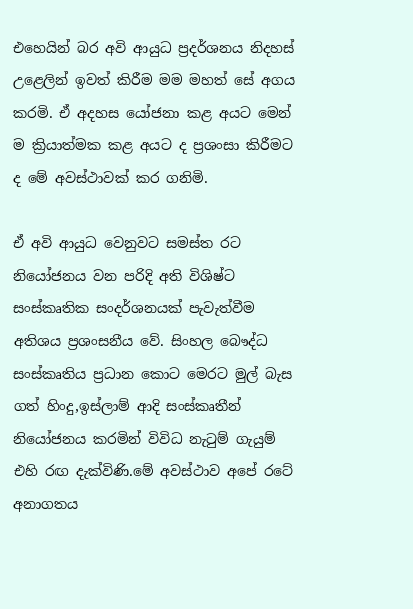එහෙයින් බර අවි ආයුධ ප්‍රදර්ශනය නිදහස් උළෙලින් ඉවත් කිරීම මම මහත් සේ අගය කරමි. ඒ අදහස යෝජනා කළ අයට මෙන් ම ක්‍රියාත්මක කළ‍ අයට ද ප්‍රශංසා කිරීමට ද මේ අවස්ථාවක් කර ගනිමි.

ඒ අවි ආයුධ වෙනුවට සමස්ත රට නියෝජනය වන පරිදි අති විශිෂ්ට සංස්කෘතික සංදර්ශනයක් පැවැත්වීම අතිශය ප්‍රශංසනීය වේ. සිංහල බෞද්ධ සංස්කෘතිය ප්‍රධාන කොට මෙරට මුල් බැස ගත් හිංදු,ඉස්ලාම් ආදි සංස්කෘතීන් නියෝජනය කරමින් විවිධ නැටුම් ගැයුම් එහි රඟ දැක්විණි.මේ අවස්ථාව අපේ රටේ අනාගතය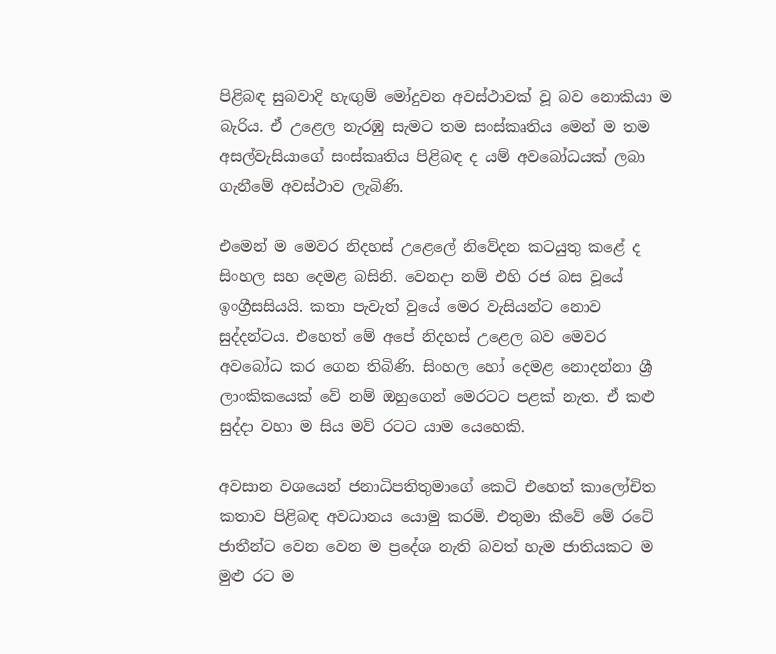පිළිබඳ සුබවාදි හැඟුම් මෝදුවන අවස්ථාවක් වූ බව නොකියා ම බැරිය. ඒ උළෙල නැරඹු සැමට තම සංස්කෘතිය මෙන් ම තම අසල්වැසියාගේ සංස්කෘතිය පිළිබඳ ද යම් අවබෝධයක් ලබා ගැනීමේ අවස්ථාව ලැබිණි.

එමෙන් ම මෙවර නිදහස් උළෙලේ නිවේදන කටයුතු කළේ ද සිංහල සහ දෙමළ බසිනි. වෙනදා නම් එහි රජ බස වූයේ ඉංග්‍රීසසියයි. කතා පැවැත් වුයේ මෙර වැසියන්ට නොව සුද්දන්ටය. එහෙත් මේ අපේ නිදහස් උළෙල බව මෙවර අවබෝධ කර ගෙන තිබිණි. සිංහල හෝ දෙමළ නොදන්නා ශ්‍රී ලාංකිකයෙක් වේ නම් ඔහුගෙන් මෙරටට පළක් නැත. ඒ කළු සුද්දා වහා ම සිය මව් රටට යාම යෙහෙකි.

අවසාන වශයෙන් ජනාධිපතිතුමාගේ කෙටි එහෙත් කාලෝචිත කතාව පිළිබඳ අවධානය යොමු කරමි. එතුමා කීවේ මේ රටේ ජාතීන්ට වෙන වෙන ම ප්‍රදේශ නැති බවත් හැම ජාතියකට ම මුළු රට ම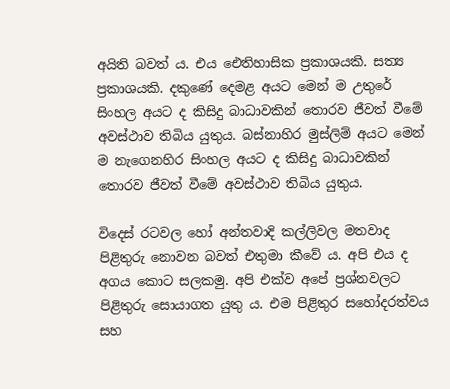අයිති බවත් ය. එය ‍‍ඓතිහාසික ප්‍රකාශයකි. සත්‍ය ප්‍රකාශයකි. දකුණේ දෙමළ අයට මෙන් ම උතුරේ සිංහල අයට ද කිසිදු බාධාවකින් තොරව ජීවත් වීමේ අවස්ථාව තිබිය යුතුය. බස්නාහිර මුස්ලිම් අයට මෙන් ම නැගෙනහිර සිංහල අයට ද කිසිදු බාධාවකින් තොරව ජීවත් වීමේ අවස්ථාව තිබිය යුතුය.

විදෙස් රටවල හෝ අන්තවාදි කල්ලිවල මතවාද පිළිතුරු නොවන බවත් එතුමා කීවේ ය. අපි එය ද අගය කොට සලකමු. අපි එක්ව අපේ ප්‍රශ්නවලට පිළිතුරු සොයාගත යුතු ය. එම පිළිතුර සහෝදරත්වය සහ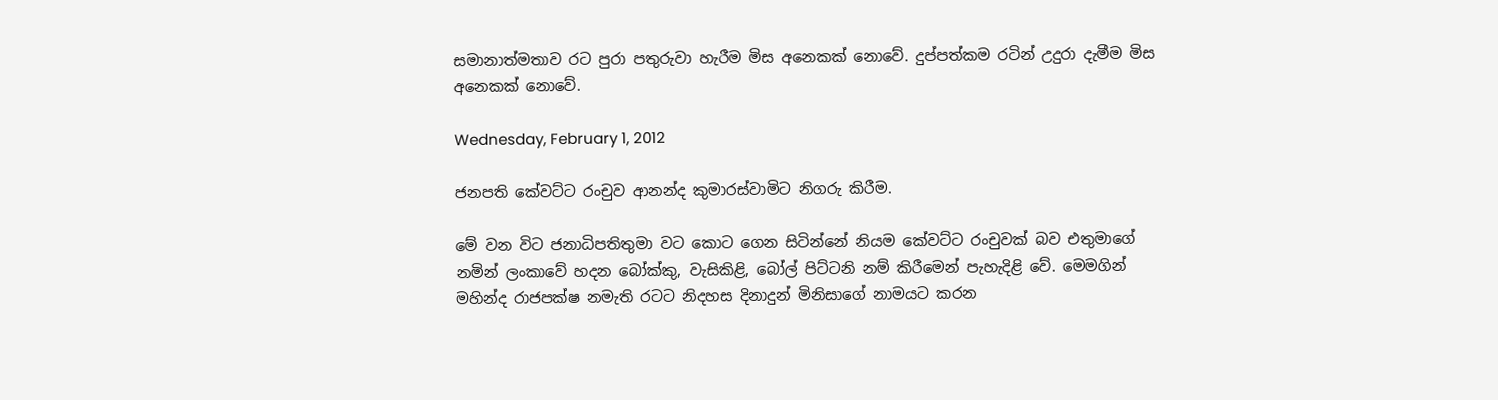සමානාත්මතාව රට පුරා පතුරුවා හැරීම මිස අනෙකක් නොවේ. දුප්පත්කම රටින් උදුරා දැමීම මිස අනෙකක් නොවේ.

Wednesday, February 1, 2012

ජනපති කේවට්ට රංචුව ආනන්ද කුමාරස්වාමිට නිගරු කිරීම.

මේ වන විට ජනාධිපතිතුමා වට කොට ගෙන සිටින්නේ නියම කේවට්ට රංචුවක් බව එතුමාගේ නමින් ලංකාවේ හදන බෝක්කු, වැසිකිළි, බෝල් පිට්ටනි නම් කිරීමෙන් පැහැදිළි වේ. මෙමගින් මහින්ද රාජපක්ෂ නමැති රටට නිදහස දිනාදුන් මිනිසාගේ නාමයට කරන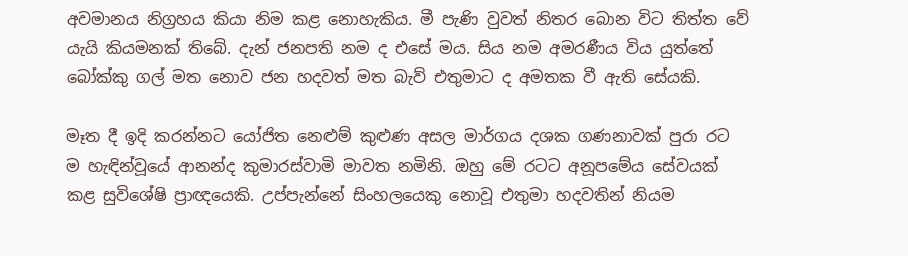අවමානය නිග්‍රහය කියා නිම කළ නොහැකිය. මී පැණි වුවත් නිතර බොන විට තිත්ත වේ යැයි කියමනක් තිබේ. දැන් ජනපති නම ද එසේ මය. සිය නම අමරණීය විය යුත්තේ බෝක්කු ගල් මත නොව ජන හදවත් මත බැව් එතුමාට ද අමතක වී ඇති සේයකි.

මෑත දී ඉදි කරන්නට යෝජිත නෙළුම් කුළුණ අසල මාර්ගය දශක ගණනාවක් පුරා රට ම හැඳින්වූයේ ආනන්ද කුමාරස්වාමි මාවත නමිනි. ඔහු මේ රටට අනූපමේය සේවයක් කළ සුවිශේෂි ප්‍රාඥයෙකි. උප්පැන්නේ සිංහලයෙකු නොවූ එතුමා හදවතින් නියම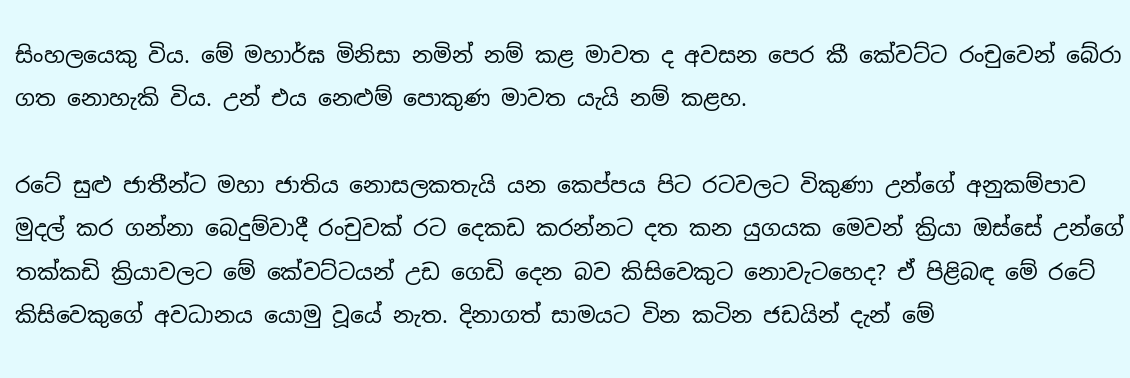සිංහලයෙකු විය. මේ මහාර්ඝ මිනිසා නමින් නම් කළ මාවත ද අවසන පෙර කී කේවට්ට රංචුවෙන් බේරා ගත නොහැකි විය. උන් එය නෙළුම් පොකුණ මාවත යැයි නම් කළහ.

රටේ සුළු ජාතීන්ට මහා ජාතිය නොසලකතැයි යන කෙප්පය පිට රටවලට විකුණා උන්ගේ අනුකම්පාව මුදල් කර ගන්නා බෙදුම්වාදී රංචුවක් රට දෙකඩ කරන්නට දත කන යුගයක මෙවන් ක්‍රියා ඔස්සේ උන්ගේ තක්කඩි ක්‍රියාවලට මේ කේවට්ටයන් උඩ ගෙඩි දෙන බව කිසිවෙකුට නොවැටහෙද? ඒ පිළිබඳ මේ රටේ කිසිවෙකුගේ අවධානය යොමු වූයේ නැත. දිනාගත් සාමයට වින කටින ජඩයින් දැන් මේ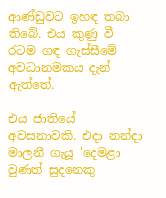ආණ්ඩුවට ඉහඳ තබා තිබේ. එය කුණු වී රටම ගඳ ගැස්සීමේ අවධානමකය දැන් ඇත්තේ.

එය ජාතියේ අවසනාවකි. එදා නන්දා මාලනී ගැයූ 'දෙමළා වුණත් සුදනෙකු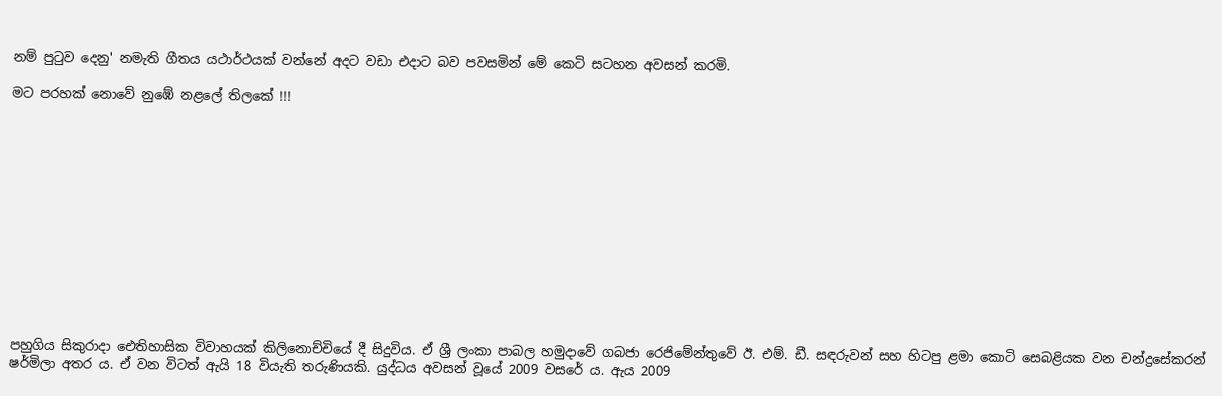නම් පුටුව දෙනු' නමැති ගීතය යථාර්ථයක් වන්නේ අදට වඩා එදාට බව පවසමින් මේ කෙටි සටහන අවසන් කරමි.

මට පරහක් නොවේ නුඹේ නළලේ තිලකේ !!!













පහුගිය සිකුරාදා ඓතිහාසික විවාහයක් කිලිනොච්චියේ දී සිදුවිය. ඒ ශ්‍රී ලංකා පාබල හමුදාවේ ගබජා රෙජිමේන්තුවේ ඊ. එම්. ඩී. සඳරුවන් සහ හිටපු ළමා කොටි සෙබළියක වන චන්ද්‍රසේකරන් ෂර්මිලා අතර ය. ඒ වන විටත් ඇයි 18 වියැති තරුණියකි. යුද්ධය අවසන් වූයේ 2009 වස‍රේ ය. ඇය 2009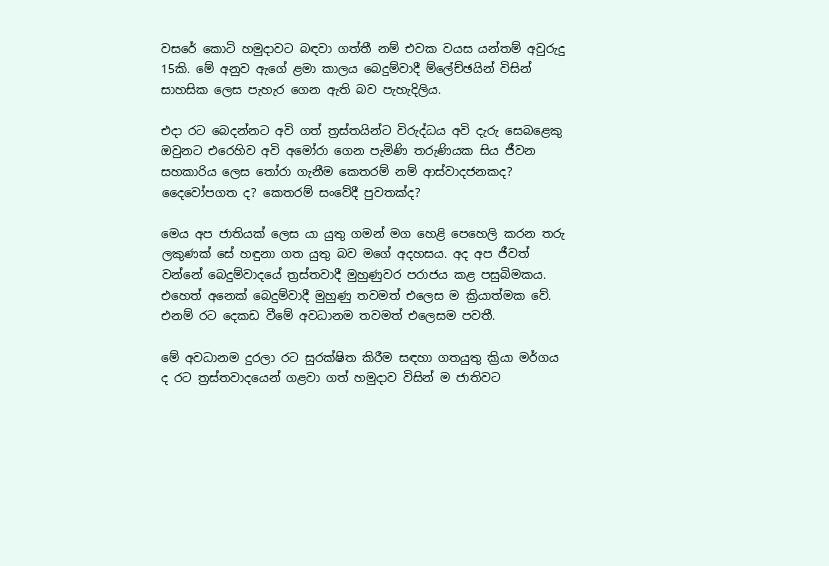වසරේ කොටි හමුදාවට බඳවා ගත්තී නම් එවක වයස යන්තම් අවුරුදු 15කි. මේ අනුව ඇගේ ළමා කාලය බෙදුම්වාදී ම්ලේච්ඡයින් විසින් සාහසික ලෙස පැහැර ගෙන ඇති බව පැහැදිලිය.

එදා රට බෙදන්නට අවි ගත් ත්‍රස්තයින්ට විරුද්ධය අවි දැරු සෙබළෙකු ඔවුනට එරෙහිව අවි අමෝරා ගෙන පැමිණි තරුණියක සිය ජීවන සහකාරිය ලෙස තෝරා ගැනීම කෙතරම් නම් ආස්වාදජනකද? දෛවෝපගත ද? කෙතරම් සංවේදී පුවතක්ද?

මෙය අප ජාතියක් ලෙස යා යුතු ගමන් මග හෙළි පෙහෙලි කරන තරු ලකුණක් සේ හඳුනා ගත යුතු බව මගේ අදහසය. අද අප ජීවත් වන්නේ බෙදුම්වාදයේ ත්‍රස්තවාදී මුහුණුවර පරාජය කළ පසුබිමකය. එහෙත් අනෙක් බෙදුම්වාදී මුහුණු තවමත් එලෙස ම ක්‍රියාත්මක වේ. එනම් රට දෙකඩ වීමේ අවධානම තවමත් එලෙසම පවතී.

මේ අවධානම දුරලා රට සුරක්ෂිත කිරීම සඳහා ගතයුතු ක්‍රියා මර්ගය ද රට ත්‍රස්තවාදයෙන් ගළවා ගත් හමුදාව විසින් ම ජාතිවට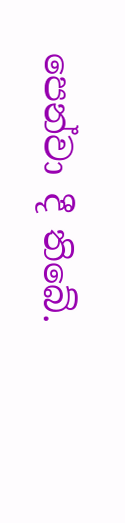පෙන්වා දී තිබේ.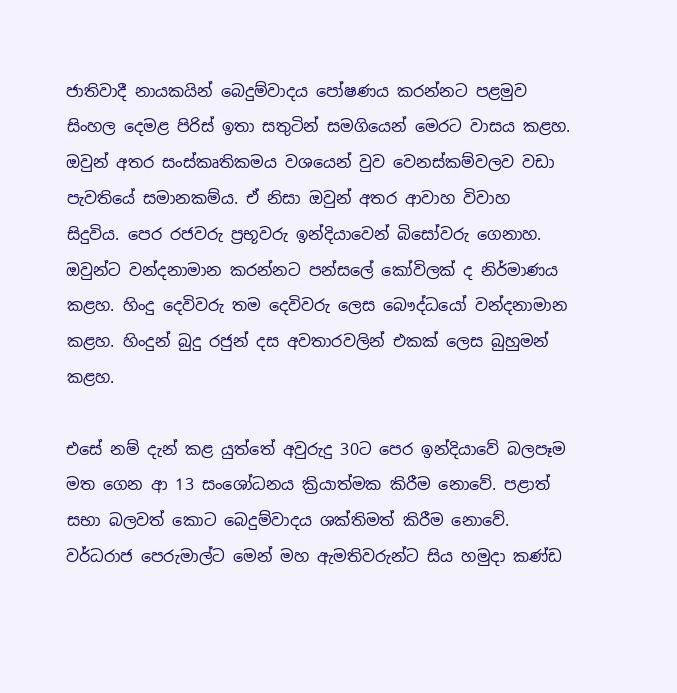ජාතිවාදී නායකයින් බෙදුම්වාදය පෝෂණය කරන්නට පළමුව සිංහල දෙමළ පිරිස් ඉතා සතුටින් සමගියෙන් මෙරට වාසය කළහ. ඔවුන් අතර සංස්කෘතිකමය වශයෙන් වුව වෙනස්කම්වලව වඩා පැවතියේ සමානකම්ය. ඒ නිසා ඔවුන් අතර ආවාහ විවාහ සිදුවිය. පෙර රජවරු ප්‍රභූවරු ඉන්දියාවෙන් බිසෝවරු ගෙනාහ. ඔවුන්ට වන්දනාමාන කරන්නට පන්සලේ කෝවිලක් ද නිර්මාණය කළහ. හිංදු දෙවිවරු තම දෙවිවරු ලෙස බෞද්ධයෝ වන්දනාමාන කළහ. හිංදුන් බුදු රජුන් දස අවතාරවලින් එකක් ලෙස බුහුමන් කළහ.

එසේ නම් දැන් කළ යුත්තේ අවුරුදු 30ට පෙර ඉන්දියාවේ බලපෑම මත ගෙන ආ 13 සංශෝධනය ක්‍රියාත්මක කිරීම නොවේ. පළාත් සභා බලවත් කොට බෙදුම්වාදය ශක්තිමත් කිරීම නොවේ. වර්ධරාජ පෙරුමාල්ට මෙන් මහ ඇමතිවරුන්ට සිය හමුදා කණ්ඩ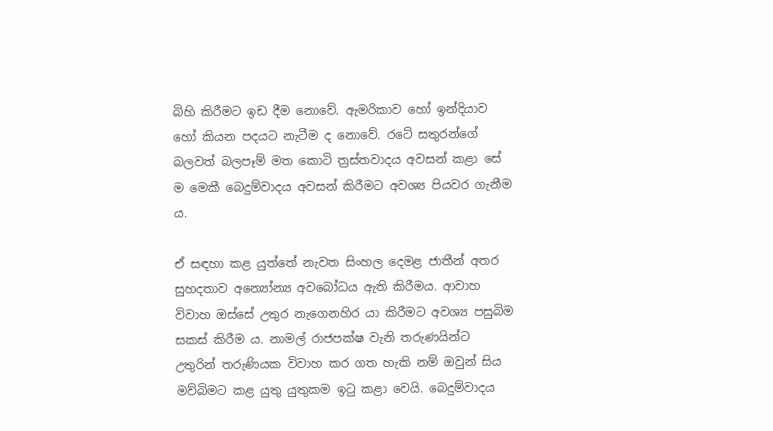බිහි කිරීමට ඉඩ දීම නොවේ. ඇමරිකාව හෝ ඉන්දියාව හෝ කියන පදයට නැටීම ද නොවේ. රටේ සතුරන්ගේ බලවත් බලපෑම් මත කොටි ත්‍රස්තවාදය අවසන් කළා සේ ම මෙකී බෙදුම්වාදය අවසන් කිරීමට අවශ්‍ය පියවර ගැනීම ය.

ඒ සඳහා කළ යුත්තේ නැවත සිංහල දෙමළ ජාතීන් අතර සුහදතාව අන්‍යෝන්‍ය අව‍බෝධය ඇති කිරීමය. ආවාහ විවාහ ඔස්සේ උතුර නැගෙනහිර යා කිරීමට අවශ්‍ය පසුබිම සකස් කිරීම ය. නාමල් රාජපක්ෂ වැනි තරුණයින්ට උතුරින් තරුණියක විවාහ කර ගත හැකි නම් ඔවුන් සිය මව්බිමට කළ යුතු යුතුකම ඉටු කළා වෙයි. බෙදුම්වාදය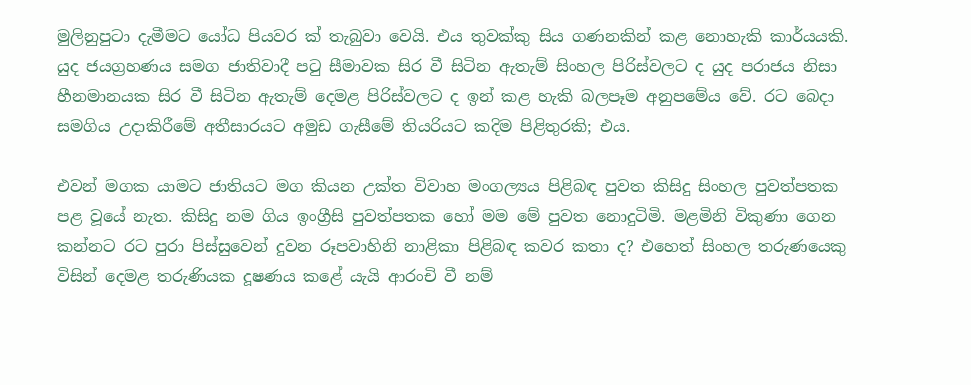මුලිනුපුටා දැමීමට යෝධ පියවර ක් තැබුවා වෙයි. එය තුවක්කු සිය ගණනකින් කළ නොහැකි කාර්යයකි. යුද ජයග්‍රහණය සමග ජාතිවාදී පටු සීමාවක සිර වී සිටින ඇතැම් සිංහල පිරිස්වලට ද යුද පරාජය නිසා හීනමානයක සිර වී සිටින ඇතැම් දෙමළ පිරිස්වලට ද ඉන් කළ හැකි බලපෑම අනුපමේය වේ. රට බෙදා සමගිය උදාකිරීමේ අතීසාරයට අමුඩ ගැසීමේ තියරියට කදිම පිළිතුරකි; එය.

එවන් මගක යාමට ජාතියට මග කියන උක්ත විවාහ මංගල්‍යය පිළිබඳ පුවත කිසිදු සිංහල පුවත්පතක පළ වූයේ නැත. කිසිදු නම ගිය ඉංග්‍රීසි පුවත්පතක හෝ මම මේ පුවත නොදුටිමි. මළමිනි විකුණා ගෙන කන්නට රට පුරා පිස්සුවෙන් දුවන රූපවාහිනි නාළිකා පිළිබඳ කවර කතා ද? එහෙත් සිංහල තරුණයෙකු විසින් දෙමළ තරුණියක දූෂණය කළේ යැයි ආරංචි වී නම්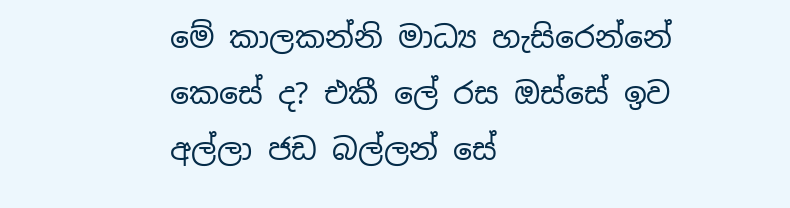මේ කාලකන්නි මාධ්‍ය හැසිරෙන්නේ කෙසේ ද? එකී ‍ලේ රස ඔස්සේ ඉව අල්ලා ජඩ බල්ලන් සේ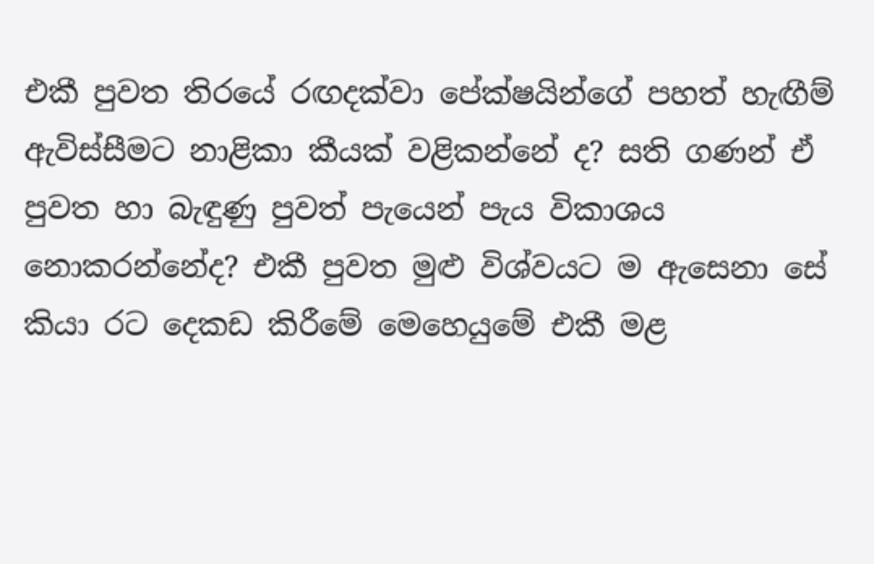එකී පුවත තිරයේ රඟදක්වා පේක්ෂයින්ගේ පහත් හැඟීම් ඇවිස්සීමට නාළිකා කීයක් වළිකන්නේ ද? සති ගණන් ඒ පුවත හා බැඳුණු පුවත් පැයෙන් පැය විකාශය නොකරන්නේද? එකී පුවත මුළු විශ්වයට ම ඇසෙනා සේ කියා රට දෙකඩ කිරීමේ මෙහෙයුමේ එකී මළ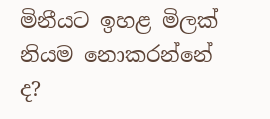මිනීයට ඉහළ මිලක් නියම නොකරන්නේ ද?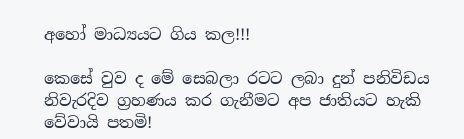අහෝ මාධ්‍යයට ගිය කල!!!

කෙසේ වුව ද මේ සෙබලා රටට ලබා දුන් පනිවිඩය නිවැරදිව ග්‍රහණය කර ගැනීමට අප ජාතියට හැකි වේවායි පතමි!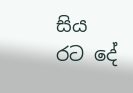සිය රට දේ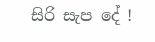සිරි සැප දේ !